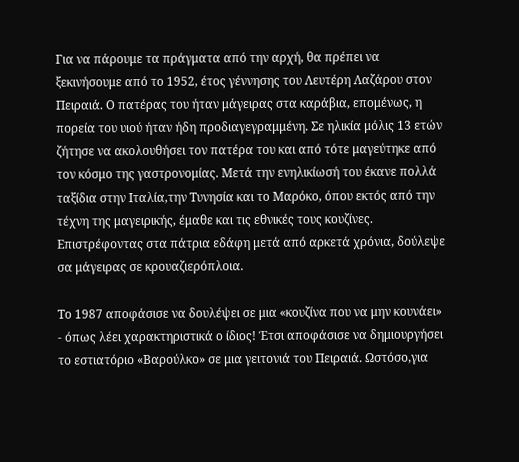Για να πάρουμε τα πράγματα από την αρχή, θα πρέπει να ξεκινήσουμε από το 1952, έτος γέννησης του Λευτέρη Λαζάρου στον Πειραιά. Ο πατέρας του ήταν μάγειρας στα καράβια, επομένως, η πορεία του υιού ήταν ήδη προδιαγεγραμμένη. Σε ηλικία μόλις 13 ετών ζήτησε να ακολουθήσει τον πατέρα του και από τότε μαγεύτηκε από τον κόσμο της γαστρονομίας. Μετά την ενηλικίωσή του έκανε πολλά ταξίδια στην Ιταλία,την Τυνησία και το Μαρόκο, όπου εκτός από την τέχνη της μαγειρικής, έμαθε και τις εθνικές τους κουζίνες. Επιστρέφοντας στα πάτρια εδάφη μετά από αρκετά χρόνια, δούλεψε σα μάγειρας σε κρουαζιερόπλοια.

Το 1987 αποφάσισε να δουλέψει σε μια «κουζίνα που να μην κουνάει» - όπως λέει χαρακτηριστικά ο ίδιος! Έτσι αποφάσισε να δημιουργήσει το εστιατόριο «Βαρούλκο» σε μια γειτονιά του Πειραιά. Ωστόσο,για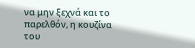να μην ξεχνά και το παρελθόν, η κουζίνα του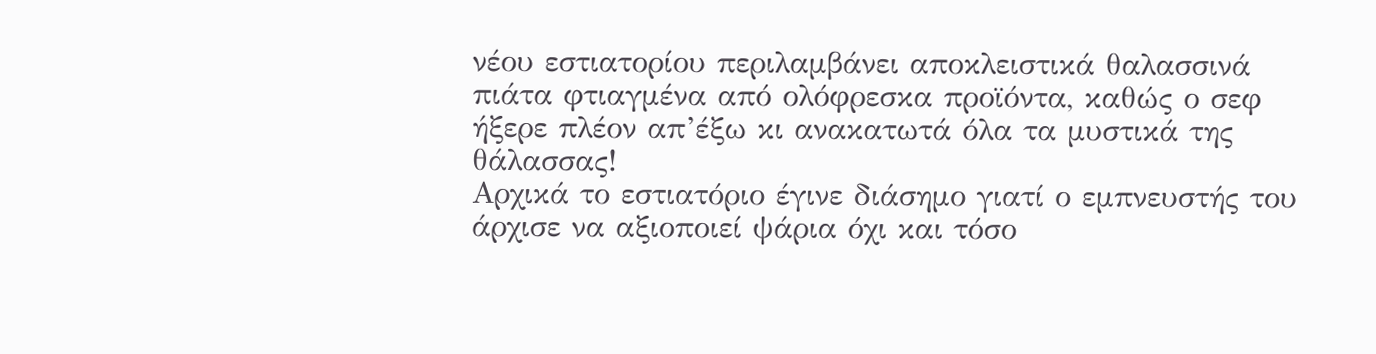νέου εστιατορίου περιλαμβάνει αποκλειστικά θαλασσινά πιάτα φτιαγμένα από ολόφρεσκα προϊόντα, καθώς ο σεφ ήξερε πλέον απ’έξω κι ανακατωτά όλα τα μυστικά της θάλασσας!
Αρχικά το εστιατόριο έγινε διάσημο γιατί ο εμπνευστής του άρχισε να αξιοποιεί ψάρια όχι και τόσο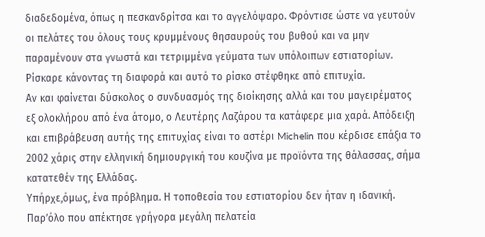διαδεδομένα, όπως η πεσκανδρίτσα και το αγγελόψαρο. Φρόντισε ώστε να γευτούν οι πελάτες του όλους τους κρυμμένους θησαυρούς του βυθού και να μην παραμένουν στα γνωστά και τετριμμένα γεύματα των υπόλοιπων εστιατορίων. Ρίσκαρε κάνοντας τη διαφορά και αυτό το ρίσκο στέφθηκε από επιτυχία.
Αν και φαίνεται δύσκολος ο συνδυασμός της διοίκησης αλλά και του μαγειρέματος εξ ολοκλήρου από ένα άτομο, ο Λευτέρης Λαζάρου τα κατάφερε μια χαρά. Απόδειξη και επιβράβευση αυτής της επιτυχίας είναι το αστέρι Michelin που κέρδισε επάξια το 2002 χάρις στην ελληνική δημιουργική του κουζίνα με προϊόντα της θάλασσας, σήμα κατατεθέν της Ελλάδας.
Υπήρχε,όμως, ένα πρόβλημα. Η τοποθεσία του εστιατορίου δεν ήταν η ιδανική. Παρ’όλο που απέκτησε γρήγορα μεγάλη πελατεία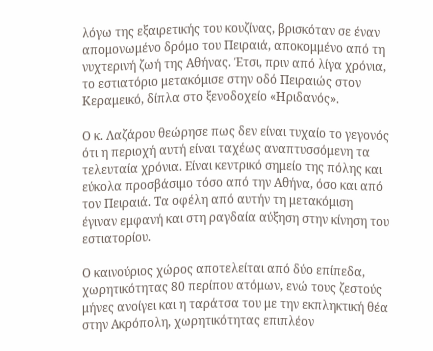λόγω της εξαιρετικής του κουζίνας, βρισκόταν σε έναν απομονωμένο δρόμο του Πειραιά, αποκομμένο από τη νυχτερινή ζωή της Αθήνας. Έτσι, πριν από λίγα χρόνια, το εστιατόριο μετακόμισε στην οδό Πειραιώς στον Κεραμεικό, δίπλα στο ξενοδοχείο «Ηριδανός».

Ο κ. Λαζάρου θεώρησε πως δεν είναι τυχαίο το γεγονός ότι η περιοχή αυτή είναι ταχέως αναπτυσσόμενη τα τελευταία χρόνια. Είναι κεντρικό σημείο της πόλης και εύκολα προσβάσιμο τόσο από την Αθήνα, όσο και από τον Πειραιά. Τα οφέλη από αυτήν τη μετακόμιση έγιναν εμφανή και στη ραγδαία αύξηση στην κίνηση του εστιατορίου.

Ο καινούριος χώρος αποτελείται από δύο επίπεδα, χωρητικότητας 80 περίπου ατόμων, ενώ τους ζεστούς μήνες ανοίγει και η ταράτσα του με την εκπληκτική θέα στην Ακρόπολη, χωρητικότητας επιπλέον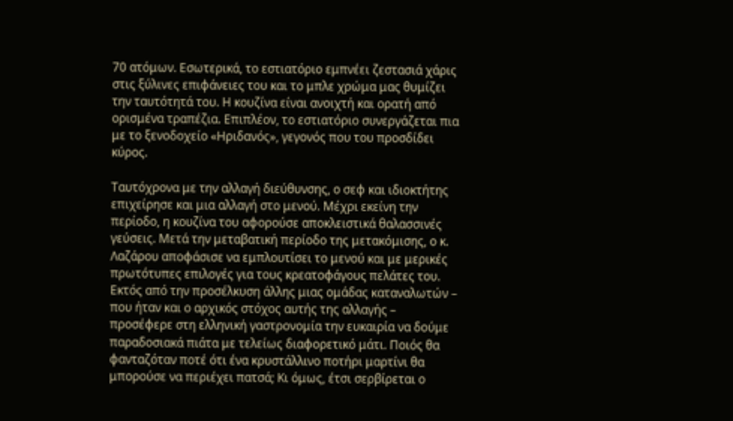70 ατόμων. Εσωτερικά, το εστιατόριο εμπνέει ζεστασιά χάρις στις ξύλινες επιφάνειες του και το μπλε χρώμα μας θυμίζει την ταυτότητά του. Η κουζίνα είναι ανοιχτή και ορατή από ορισμένα τραπέζια. Επιπλέον, το εστιατόριο συνεργάζεται πια με το ξενοδοχείο «Ηριδανός», γεγονός που του προσδίδει κύρος.

Ταυτόχρονα με την αλλαγή διεύθυνσης, ο σεφ και ιδιοκτήτης επιχείρησε και μια αλλαγή στο μενού. Μέχρι εκείνη την περίοδο, η κουζίνα του αφορούσε αποκλειστικά θαλασσινές γεύσεις. Μετά την μεταβατική περίοδο της μετακόμισης, ο κ. Λαζάρου αποφάσισε να εμπλουτίσει το μενού και με μερικές πρωτότυπες επιλογές για τους κρεατοφάγους πελάτες του.
Εκτός από την προσέλκυση άλλης μιας ομάδας καταναλωτών – που ήταν και ο αρχικός στόχος αυτής της αλλαγής – προσέφερε στη ελληνική γαστρονομία την ευκαιρία να δούμε παραδοσιακά πιάτα με τελείως διαφορετικό μάτι. Ποιός θα φανταζόταν ποτέ ότι ένα κρυστάλλινο ποτήρι μαρτίνι θα μπορούσε να περιέχει πατσά; Κι όμως, έτσι σερβίρεται ο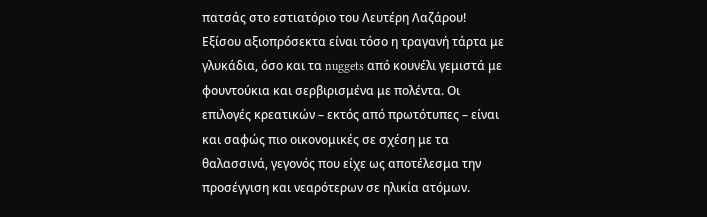πατσάς στο εστιατόριο του Λευτέρη Λαζάρου!
Εξίσου αξιοπρόσεκτα είναι τόσο η τραγανή τάρτα με γλυκάδια, όσο και τα nuggets από κουνέλι γεμιστά με φουντούκια και σερβιρισμένα με πολέντα. Οι επιλογές κρεατικών – εκτός από πρωτότυπες – είναι και σαφώς πιο οικονομικές σε σχέση με τα θαλασσινά, γεγονός που είχε ως αποτέλεσμα την προσέγγιση και νεαρότερων σε ηλικία ατόμων.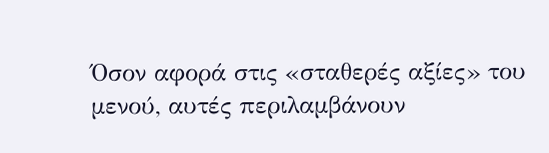Όσον αφορά στις «σταθερές αξίες» του μενού, αυτές περιλαμβάνουν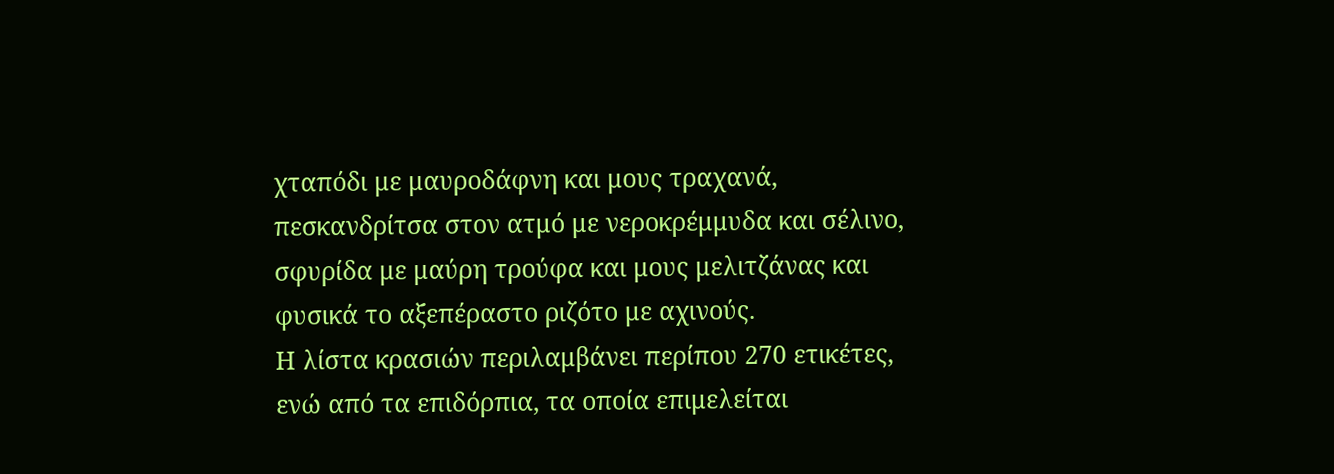χταπόδι με μαυροδάφνη και μους τραχανά, πεσκανδρίτσα στον ατμό με νεροκρέμμυδα και σέλινο, σφυρίδα με μαύρη τρούφα και μους μελιτζάνας και φυσικά το αξεπέραστο ριζότο με αχινούς.
Η λίστα κρασιών περιλαμβάνει περίπου 270 ετικέτες, ενώ από τα επιδόρπια, τα οποία επιμελείται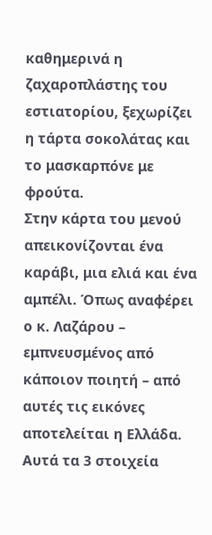καθημερινά η ζαχαροπλάστης του εστιατορίου, ξεχωρίζει η τάρτα σοκολάτας και το μασκαρπόνε με φρούτα.
Στην κάρτα του μενού απεικονίζονται ένα καράβι, μια ελιά και ένα αμπέλι. Όπως αναφέρει ο κ. Λαζάρου – εμπνευσμένος από κάποιον ποιητή – από αυτές τις εικόνες αποτελείται η Ελλάδα. Αυτά τα 3 στοιχεία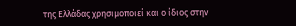της Ελλάδας χρησιμοποιεί και ο ίδιος στην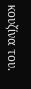κουζίνα του.